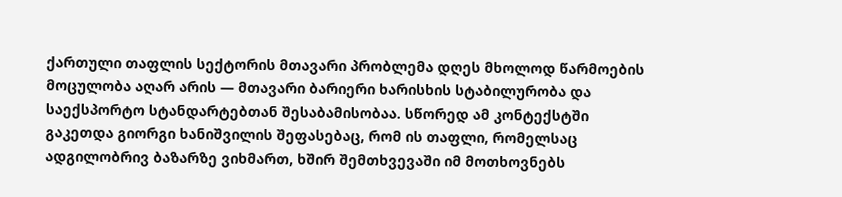ქართული თაფლის სექტორის მთავარი პრობლემა დღეს მხოლოდ წარმოების მოცულობა აღარ არის — მთავარი ბარიერი ხარისხის სტაბილურობა და საექსპორტო სტანდარტებთან შესაბამისობაა. სწორედ ამ კონტექსტში გაკეთდა გიორგი ხანიშვილის შეფასებაც, რომ ის თაფლი, რომელსაც ადგილობრივ ბაზარზე ვიხმართ, ხშირ შემთხვევაში იმ მოთხოვნებს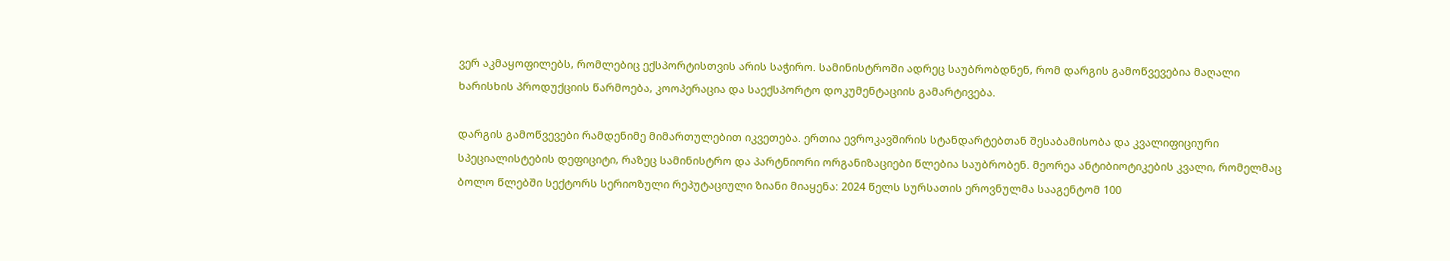ვერ აკმაყოფილებს, რომლებიც ექსპორტისთვის არის საჭირო. სამინისტროში ადრეც საუბრობდნენ, რომ დარგის გამოწვევებია მაღალი ხარისხის პროდუქციის წარმოება, კოოპერაცია და საექსპორტო დოკუმენტაციის გამარტივება.

დარგის გამოწვევები რამდენიმე მიმართულებით იკვეთება. ერთია ევროკავშირის სტანდარტებთან შესაბამისობა და კვალიფიციური სპეციალისტების დეფიციტი, რაზეც სამინისტრო და პარტნიორი ორგანიზაციები წლებია საუბრობენ. მეორეა ანტიბიოტიკების კვალი, რომელმაც ბოლო წლებში სექტორს სერიოზული რეპუტაციული ზიანი მიაყენა: 2024 წელს სურსათის ეროვნულმა სააგენტომ 100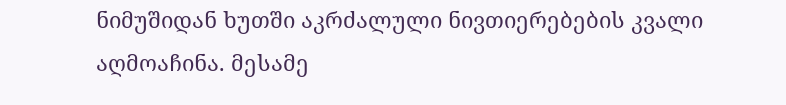ნიმუშიდან ხუთში აკრძალული ნივთიერებების კვალი აღმოაჩინა. მესამე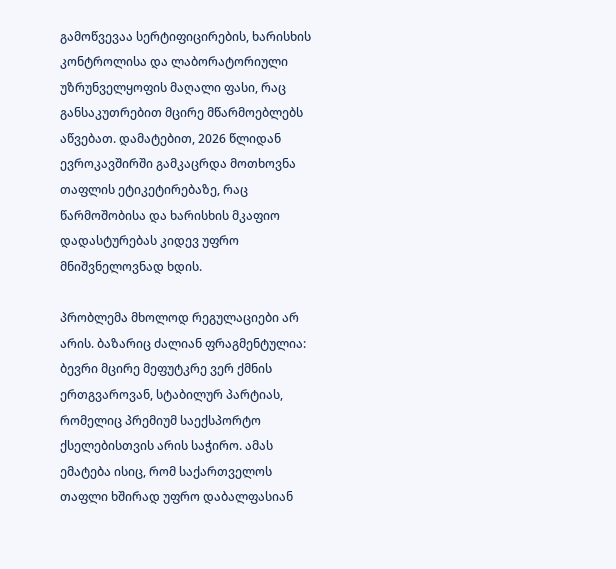გამოწვევაა სერტიფიცირების, ხარისხის კონტროლისა და ლაბორატორიული უზრუნველყოფის მაღალი ფასი, რაც განსაკუთრებით მცირე მწარმოებლებს აწვებათ. დამატებით, 2026 წლიდან ევროკავშირში გამკაცრდა მოთხოვნა თაფლის ეტიკეტირებაზე, რაც წარმოშობისა და ხარისხის მკაფიო დადასტურებას კიდევ უფრო მნიშვნელოვნად ხდის.

პრობლემა მხოლოდ რეგულაციები არ არის. ბაზარიც ძალიან ფრაგმენტულია: ბევრი მცირე მეფუტკრე ვერ ქმნის ერთგვაროვან, სტაბილურ პარტიას, რომელიც პრემიუმ საექსპორტო ქსელებისთვის არის საჭირო. ამას ემატება ისიც, რომ საქართველოს თაფლი ხშირად უფრო დაბალფასიან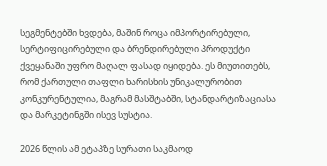სეგმენტებში ხვდება, მაშინ როცა იმპორტირებული, სერტიფიცირებული და ბრენდირებული პროდუქტი ქვეყანაში უფრო მაღალ ფასად იყიდება. ეს მიუთითებს, რომ ქართული თაფლი ხარისხის უნიკალურობით კონკურენტულია, მაგრამ მასშტაბში, სტანდარტიზაციასა და მარკეტინგში ისევ სუსტია.

2026 წლის ამ ეტაპზე სურათი საკმაოდ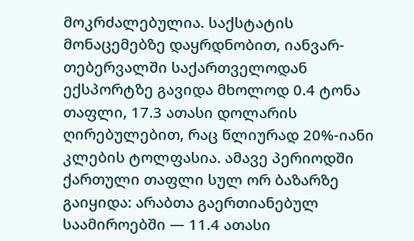მოკრძალებულია. საქსტატის მონაცემებზე დაყრდნობით, იანვარ-თებერვალში საქართველოდან ექსპორტზე გავიდა მხოლოდ 0.4 ტონა თაფლი, 17.3 ათასი დოლარის ღირებულებით, რაც წლიურად 20%-იანი კლების ტოლფასია. ამავე პერიოდში ქართული თაფლი სულ ორ ბაზარზე გაიყიდა: არაბთა გაერთიანებულ საამიროებში — 11.4 ათასი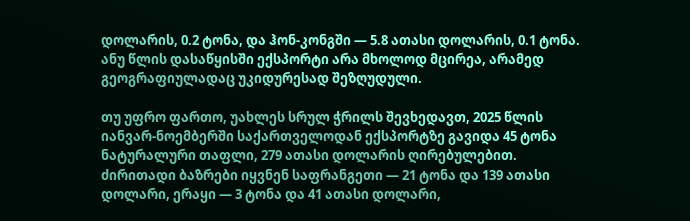დოლარის, 0.2 ტონა, და ჰონ-კონგში — 5.8 ათასი დოლარის, 0.1 ტონა. ანუ წლის დასაწყისში ექსპორტი არა მხოლოდ მცირეა, არამედ გეოგრაფიულადაც უკიდურესად შეზღუდული.

თუ უფრო ფართო, უახლეს სრულ ჭრილს შევხედავთ, 2025 წლის იანვარ-ნოემბერში საქართველოდან ექსპორტზე გავიდა 45 ტონა ნატურალური თაფლი, 279 ათასი დოლარის ღირებულებით. ძირითადი ბაზრები იყვნენ საფრანგეთი — 21 ტონა და 139 ათასი დოლარი, ერაყი — 3 ტონა და 41 ათასი დოლარი,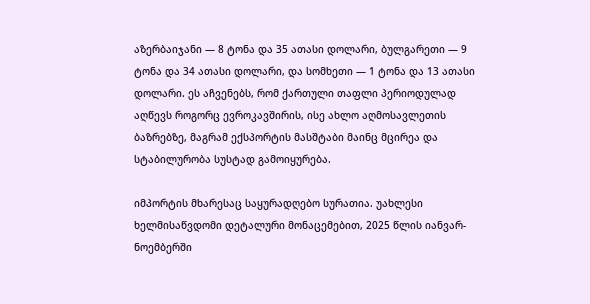აზერბაიჯანი — 8 ტონა და 35 ათასი დოლარი, ბულგარეთი — 9 ტონა და 34 ათასი დოლარი, და სომხეთი — 1 ტონა და 13 ათასი დოლარი. ეს აჩვენებს, რომ ქართული თაფლი პერიოდულად აღწევს როგორც ევროკავშირის, ისე ახლო აღმოსავლეთის ბაზრებზე, მაგრამ ექსპორტის მასშტაბი მაინც მცირეა და სტაბილურობა სუსტად გამოიყურება.

იმპორტის მხარესაც საყურადღებო სურათია. უახლესი ხელმისაწვდომი დეტალური მონაცემებით, 2025 წლის იანვარ-ნოემბერში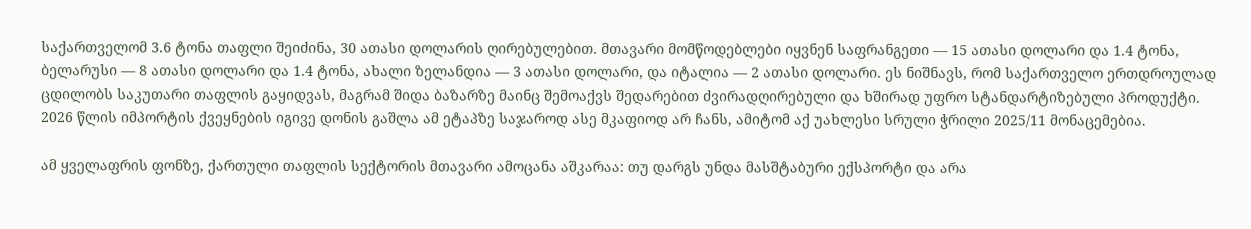საქართველომ 3.6 ტონა თაფლი შეიძინა, 30 ათასი დოლარის ღირებულებით. მთავარი მომწოდებლები იყვნენ საფრანგეთი — 15 ათასი დოლარი და 1.4 ტონა, ბელარუსი — 8 ათასი დოლარი და 1.4 ტონა, ახალი ზელანდია — 3 ათასი დოლარი, და იტალია — 2 ათასი დოლარი. ეს ნიშნავს, რომ საქართველო ერთდროულად ცდილობს საკუთარი თაფლის გაყიდვას, მაგრამ შიდა ბაზარზე მაინც შემოაქვს შედარებით ძვირადღირებული და ხშირად უფრო სტანდარტიზებული პროდუქტი. 2026 წლის იმპორტის ქვეყნების იგივე დონის გაშლა ამ ეტაპზე საჯაროდ ასე მკაფიოდ არ ჩანს, ამიტომ აქ უახლესი სრული ჭრილი 2025/11 მონაცემებია.

ამ ყველაფრის ფონზე, ქართული თაფლის სექტორის მთავარი ამოცანა აშკარაა: თუ დარგს უნდა მასშტაბური ექსპორტი და არა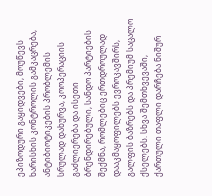ეპიზოდური გაყიდვები, მოუწევს ხარისხის კონტროლის გამკაცრება, ანტიბიოტიკების პრობლემის სრულად დახურვა, კოოპერაციის გაძლიერება და ისეთი ბრენდირებული, სანდო პარტიების შექმნა, რომლებიც ერთდროულად დააკმაყოფილებს ევროკავშირს, გალფის ბაზრებს და პრემიუმ საცალო ქსელებს. სხვა შემთხვევაში, ქართული თაფლი დარჩება ნიშურ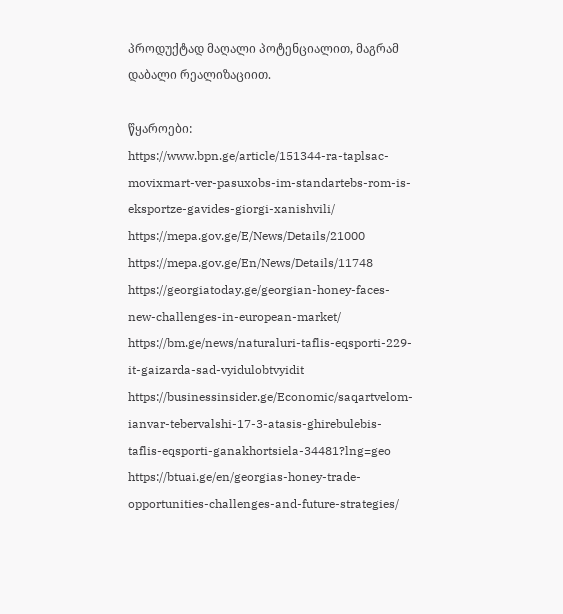პროდუქტად მაღალი პოტენციალით, მაგრამ დაბალი რეალიზაციით.

წყაროები:
https://www.bpn.ge/article/151344-ra-taplsac-movixmart-ver-pasuxobs-im-standartebs-rom-is-eksportze-gavides-giorgi-xanishvili/
https://mepa.gov.ge/E/News/Details/21000
https://mepa.gov.ge/En/News/Details/11748
https://georgiatoday.ge/georgian-honey-faces-new-challenges-in-european-market/
https://bm.ge/news/naturaluri-taflis-eqsporti-229-it-gaizarda-sad-vyidulobtvyidit
https://businessinsider.ge/Economic/saqartvelom-ianvar-tebervalshi-17-3-atasis-ghirebulebis-taflis-eqsporti-ganakhortsiela-34481?lng=geo
https://btuai.ge/en/georgias-honey-trade-opportunities-challenges-and-future-strategies/